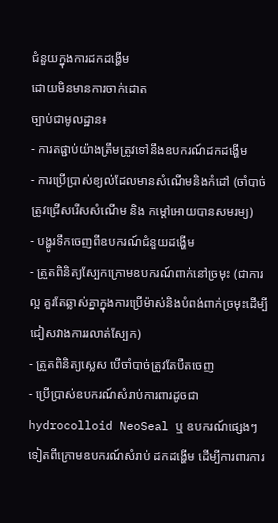ជំនួយក្នុងការដកដង្ហើម
ដោយមិនមានការចាក់ដោត
ច្បាប់ជាមូលដ្ឋាន៖
- ការតផ្ជាប់យ៉ាងត្រឹមត្រូវទៅនឹងឧបករណ៍ដកដង្ហើម
- ការប្រើប្រាស់ខ្យល់ដែលមានសំណើមនិងកំដៅ (ចាំបាច់ត្រូវជ្រើសរើសសំណើម និង កម្តៅអោយបានសមរម្យ)
- បង្ហូរទឹកចេញពីឧបករណ៍ជំនួយដង្ហើម
- ត្រួតពិនិត្យស្បែកក្រោមឧបករណ៍ពាក់នៅច្រមុះ (ជាការល្អ គួរតែឆ្លាស់គ្នាក្នុងការប្រើម៉ាស់និងបំពង់ពាក់ច្រមុះដើម្បីជៀសវាងការរលាត់ស្បែក)
- ត្រួតពិនិត្យស្លេស បើចាំបាច់ត្រូវតែបឺតចេញ
- ប្រើប្រាស់ឧបករណ៍សំរាប់ការពារដូចជា hydrocolloid NeoSeal ឬ ឧបករណ៍ផ្សេងៗទៀតពីក្រោមឧបករណ៍សំរាប់ ដកដង្ហើម ដើម្បីការពារការ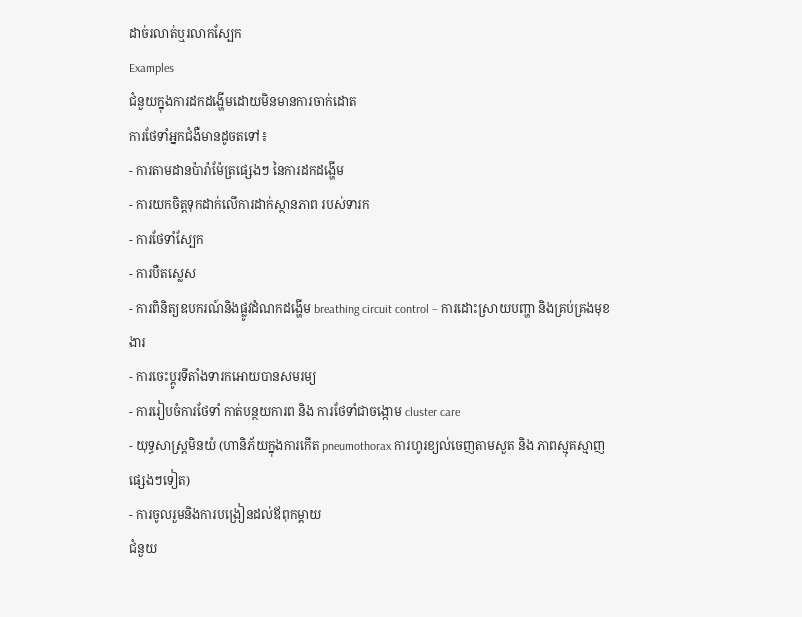ដាច់រលាត់ឬរលាកស្បែក
Examples
ជំនួយក្នុងការដកដង្ហើមដោយមិនមានការចាក់ដោត
ការថែទាំអ្នកជំងឺមានដូចតទៅ៖
- ការតាមដានប៉ារ៉ាម៉ែត្រផ្សេងៗ នៃការដកដង្ហើម
- ការយកចិត្តទុកដាក់លើការដាក់ស្ថានភាព របស់ទារក
- ការថែទាំស្បែក
- ការបឺតស្លេស
- ការពិនិត្យឧបករណ៍និងផ្លូវដំណកដង្ហើម breathing circuit control – ការដោះស្រាយបញ្ហា និងគ្រប់គ្រងមុខងារ
- ការចេះប្តូរទីតាំងទារកអោយបានសមរម្យ
- ការរៀបចំការថែទាំ កាត់បន្ថយការព និង ការថែទាំជាចង្កោម cluster care
- យុទ្ធសាស្រ្តមិនយំ (ហានិភ័យក្នុងការកើត pneumothorax ការហូរខ្យល់ចេញតាមសួត និង ភាពស្មុគស្មាញផ្សេងៗទៀត)
- ការចូលរួមនិងការបង្រៀនដល់ឪពុកម្តាយ
ជំនួយ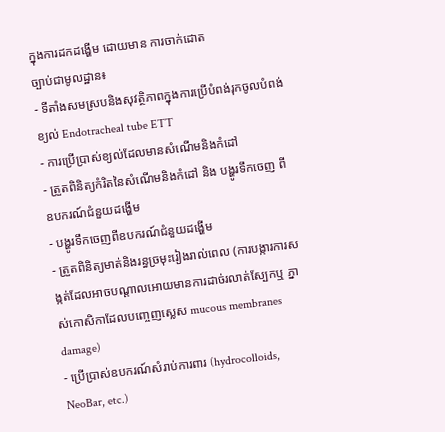ក្នុងការដកដង្ហើម ដោយមាន ការចាក់ដោត
ច្បាប់ជាមូលដ្ឋាន៖
- ទីតាំងសមស្របនិងសុវត្ថិភាពក្នុងការប្រើបំពង់រុកចូលបំពង់ខ្យល់ Endotracheal tube ETT
- ការប្រើប្រាស់ខ្យល់ដែលមានសំណើមនិងកំដៅ
- ត្រួតពិនិត្យកំរិតនៃសំណើមនិងកំដៅ និង បង្ហូរទឹកចេញ ពីឧបករណ៍ជំនួយដង្ហើម
- បង្ហូរទឹកចេញពីឧបករណ៍ជំនួយដង្ហើម
- ត្រួតពិនិត្យមាត់និងរន្ធច្រមុះរៀងរាល់ពេល (ការបង្ការការសង្កត់ដែលអាចបណ្តាលអោយមានការដាច់រលាត់ស្បែកឬ ភ្នាស់កោសិកាដែលបញ្ចេញស្លេស mucous membranes damage)
- ប្រើប្រាស់ឧបករណ៍សំរាប់ការពារ (hydrocolloids, NeoBar, etc.)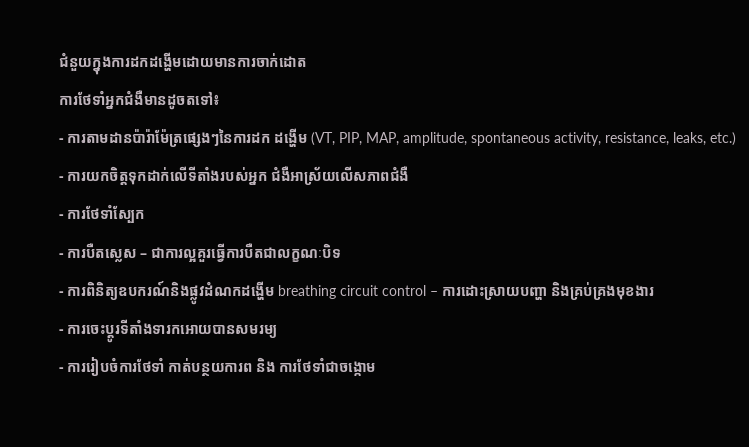ជំនួយក្នុងការដកដង្ហើមដោយមានការចាក់ដោត
ការថែទាំអ្នកជំងឺមានដូចតទៅ៖
- ការតាមដានប៉ារ៉ាម៉ែត្រផ្សេងៗនៃការដក ដង្ហើម (VT, PIP, MAP, amplitude, spontaneous activity, resistance, leaks, etc.)
- ការយកចិត្តទុកដាក់លើទីតាំងរបស់អ្នក ជំងឺអាស្រ័យលើសភាពជំងឺ
- ការថែទាំស្បែក
- ការបឺតស្លេស – ជាការល្អគួរធ្វើការបឺតជាលក្ខណៈបិទ
- ការពិនិត្យឧបករណ៍និងផ្លូវដំណកដង្ហើម breathing circuit control – ការដោះស្រាយបញ្ហា និងគ្រប់គ្រងមុខងារ
- ការចេះប្តូរទីតាំងទារកអោយបានសមរម្យ
- ការរៀបចំការថែទាំ កាត់បន្ថយការព និង ការថែទាំជាចង្កោម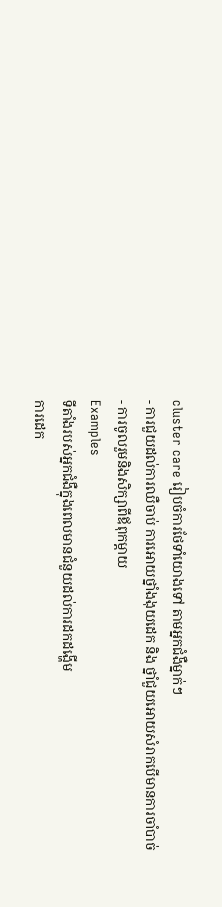cluster care រៀបចំការថែទាំយោងទៅ តាមអ្នកជំងឺម្នាក់ៗ
- ការជួយដល់ការឈឺចាប់ ការអោយថ្នាំងងុយដេក និង ថ្នាំជួយអោយសំរាកបើមានការចាំបាច់
- ការចូលរួមនិងសិក្សាពីឪពុកម្តាយ
Examples
ទីតាំងរបស់អ្នកជំងឺក្នុងពេលមានជំនួយដល់ការដកដង្ហើម
ការដេក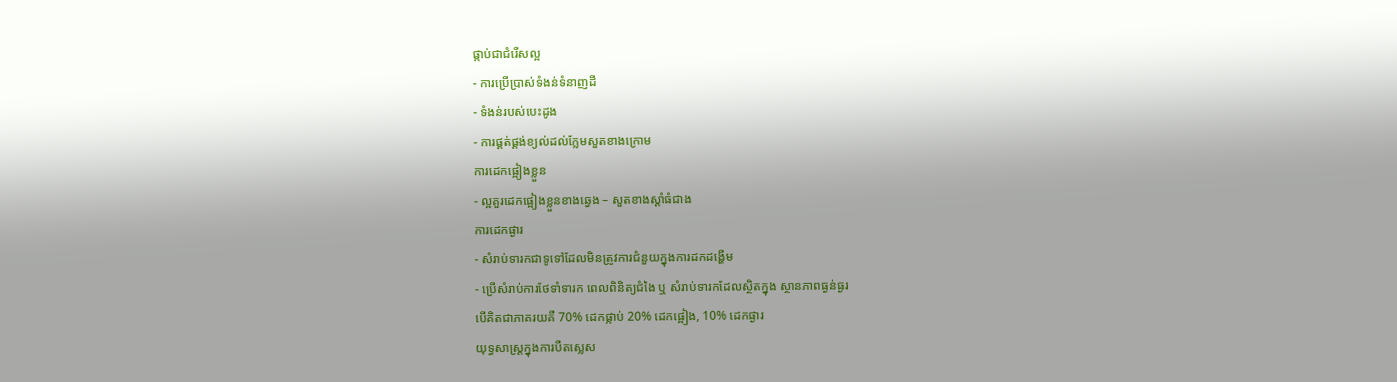ផ្កាប់ជាជំរើសល្អ
- ការប្រើប្រាស់ទំងន់ទំនាញដី
- ទំងន់របស់បេះដូង
- ការផ្គត់ផ្គង់ខ្យល់ដល់ក្លែមសួតខាងក្រោម
ការដេកផ្អៀងខ្លួន
- ល្អគួរដេកផ្អៀងខ្លួនខាងឆ្វេង – សួតខាងស្តាំធំជាង
ការដេកផ្ងារ
- សំរាប់ទារកជាទូទៅដែលមិនត្រូវការជំនួយក្នុងការដកដង្ហើម
- ប្រើសំរាប់ការថែទាំទារក ពេលពិនិត្យជំងៃ ឬ សំរាប់ទារកដែលស្ថិតក្នុង ស្ថានភាពធ្ងន់ធ្ងរ
បើគិតជាភាគរយគឺ 70% ដេកផ្កាប់ 20% ដេកផ្អៀង, 10% ដេកផ្ងារ
យុទ្ធសាស្រ្តក្នុងការបឺតស្លេស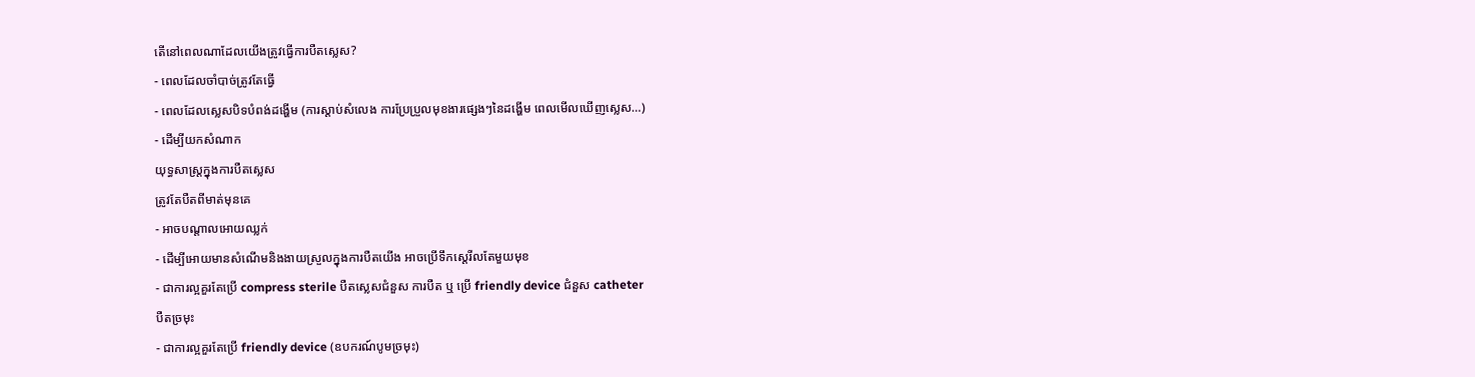តើនៅពេលណាដែលយើងត្រូវធ្វើការបឺតស្លេស?
- ពេលដែលចាំបាច់ត្រូវតែធ្វើ
- ពេលដែលស្លេសបិទបំពង់ដង្ហើម (ការស្តាប់សំលេង ការប្រែប្រួលមុខងារផ្សេងៗនៃដង្ហើម ពេលមើលឃើញស្លេស…)
- ដើម្បីយកសំណាក
យុទ្ធសាស្រ្តក្នុងការបឺតស្លេស
ត្រូវតែបឺតពីមាត់មុនគេ
- អាចបណ្តាលអោយឈ្លក់
- ដើម្បីអោយមានសំណើមនិងងាយស្រួលក្នុងការបឺតយើង អាចប្រើទឹកស្តេរីលតែមួយមុខ
- ជាការល្អគួរតែប្រើ compress sterile បឺតស្លេសជំនួស ការបឺត ឬ ប្រើ friendly device ជំនួស catheter
បឺតច្រមុះ
- ជាការល្អគួរតែប្រើ friendly device (ឧបករណ៍បូមច្រមុះ)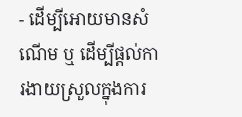- ដើម្បីអោយមានសំណើម ឬ ដើម្បីផ្តល់ការងាយស្រួលក្នុងការ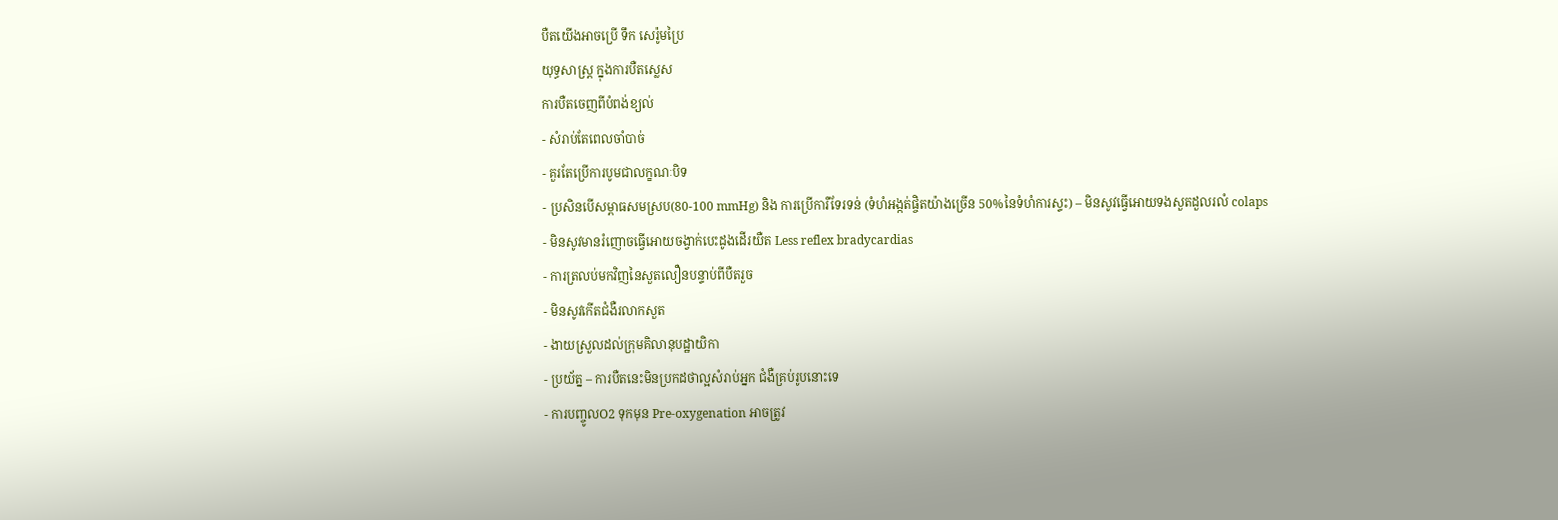បឺតយើងអាចប្រើ ទឹក សេរ៉ូមប្រៃ
យុទ្ធសាស្រ្ត ក្នុងការបឺតស្លេស
ការបឺតចេញពីបំពង់ខ្យល់
- សំរាប់តែពេលចាំបាច់
- គួរតែប្រើការបូមជាលក្ខណៈបិទ
- ប្រសិនបើសម្ពាធសមស្រប(80-100 mmHg) និង ការប្រើការឺទែរទន់ (ទំហំអង្កត់ផ្ចិតយ៉ាងច្រើន 50%នៃទំហំការស្ទះ) – មិនសូវធ្វើអោយទងសួតដួលរលំ colaps
- មិនសូវមានរំញោចធ្វើអោយចង្វាក់បេះដូងដើរយឺត Less reflex bradycardias
- ការត្រលប់មកវិញនៃសួតលឿនបន្ទាប់ពីបឺតរួច
- មិនសូវកើតជំងឺរលាកសួត
- ងាយស្រួលដល់ក្រុមគិលានុបដ្ឋាយិកា
- ប្រយ័ត្ន – ការបឺតនេះមិនប្រកដថាល្អសំរាប់អ្នក ជំងឺគ្រប់រូបនោះទេ
- ការបញ្ចូលO2 ទុកមុន Pre-oxygenation អាចត្រូវ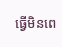ធ្វើមិនពេ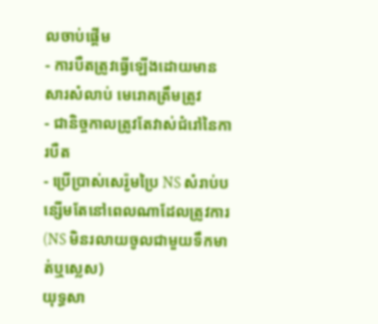លចាប់ផ្តើម
- ការបឺតត្រូវធ្វើឡើងដោយមានសារសំលាប់ មេរោគត្រឹមត្រូវ
- ជានិច្ចកាលត្រូវតែវាស់ជំរៅនៃការបឺត
- ប្រើប្រាស់សេរ៉ូមប្រៃ NS សំរាប់បន្សើមតែនៅពេលណាដែលត្រូវការ (NS មិនរលាយចូលជាមួយទឹកមាត់ឬស្លេស)
យុទ្ធសា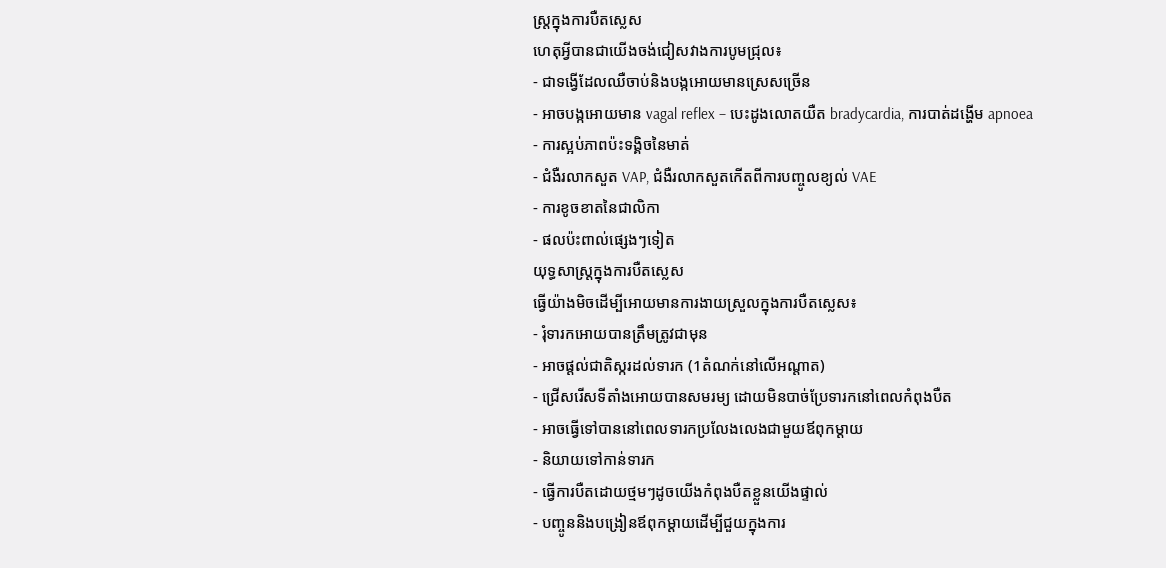ស្រ្តក្នុងការបឺតស្លេស
ហេតុអ្វីបានជាយើងចង់ជៀសវាងការបូមជ្រុល៖
- ជាទង្វើដែលឈឺចាប់និងបង្កអោយមានស្រេសច្រើន
- អាចបង្កអោយមាន vagal reflex – បេះដូងលោតយឺត bradycardia, ការបាត់ដង្ហើម apnoea
- ការស្អប់ភាពប៉ះទង្គិចនៃមាត់
- ជំងឺរលាកសួត VAP, ជំងឺរលាកសួតកើតពីការបញ្ចូលខ្យល់ VAE
- ការខូចខាតនៃជាលិកា
- ផលប៉ះពាល់ផ្សេងៗទៀត
យុទ្ធសាស្រ្តក្នុងការបឺតស្លេស
ធ្វើយ៉ាងមិចដើម្បីអោយមានការងាយស្រួលក្នុងការបឺតស្លេស៖
- រុំទារកអោយបានត្រឹមត្រូវជាមុន
- អាចផ្តល់ជាតិស្ករដល់ទារក (1តំណក់នៅលើអណ្តាត)
- ជ្រើសរើសទីតាំងអោយបានសមរម្យ ដោយមិនបាច់ប្រែទារកនៅពេលកំពុងបឺត
- អាចធ្វើទៅបាននៅពេលទារកប្រលែងលេងជាមួយឪពុកម្តាយ
- និយាយទៅកាន់ទារក
- ធ្វើការបឺតដោយថ្មមៗដូចយើងកំពុងបឺតខ្លួនយើងផ្ទាល់
- បញ្ចូននិងបង្រៀនឪពុកម្តាយដើម្បីជួយក្នុងការ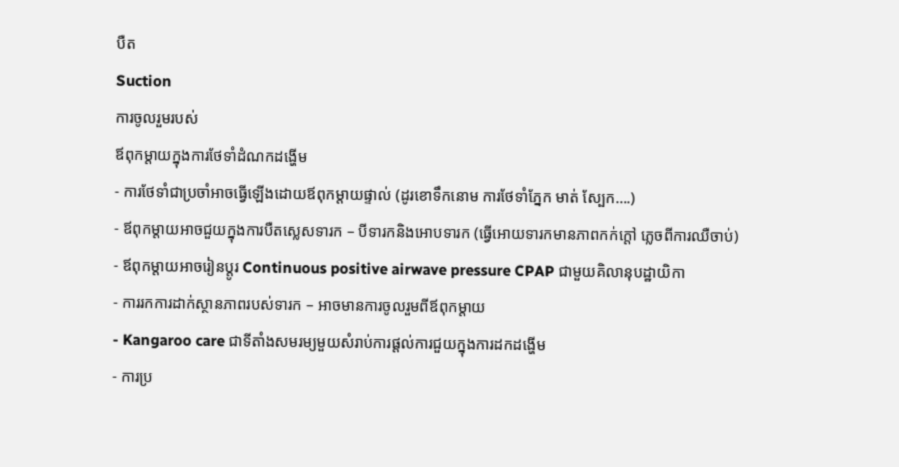បឺត
Suction
ការចូលរួមរបស់
ឪពុកម្តាយក្នុងការថែទាំដំណកដង្ហើម
- ការថែទាំជាប្រចាំអាចធ្វើឡើងដោយឪពុកម្តាយផ្ទាល់ (ដូរខោទឹកនោម ការថែទាំភ្នែក មាត់ ស្បែក….)
- ឪពុកម្តាយអាចជួយក្នុងការបឺតស្លេសទារក – បីទារកនិងអោបទារក (ធ្វើអោយទារកមានភាពកក់ក្តៅ ភ្លេចពីការឈឺចាប់)
- ឪពុកម្តាយអាចរៀនប្តូរ Continuous positive airwave pressure CPAP ជាមួយគិលានុបដ្ឋាយិកា
- ការរកការដាក់ស្ថានភាពរបស់ទារក – អាចមានការចូលរួមពីឪពុកម្តាយ
- Kangaroo care ជាទីតាំងសមរម្យមួយសំរាប់ការផ្តល់ការជួយក្នុងការដកដង្ហើម
- ការប្រ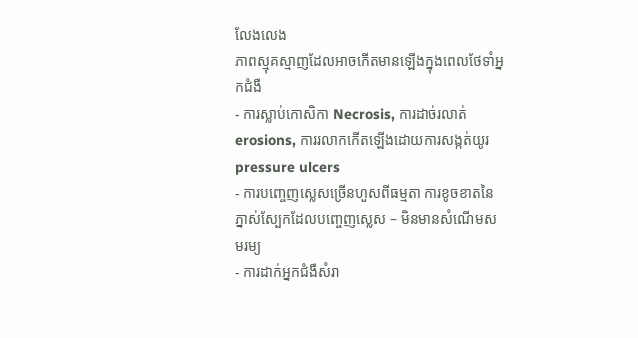លែងលេង
ភាពស្មុគស្មាញដែលអាចកើតមានឡើងក្នុងពេលថែទាំអ្នកជំងឺ
- ការស្លាប់កោសិកា Necrosis, ការដាច់រលាត់ erosions, ការរលាកកើតឡើងដោយការសង្កត់យូរ pressure ulcers
- ការបញ្ចេញស្លេសច្រើនហួសពីធម្មតា ការខូចខាតនៃភ្នាស់ស្បែកដែលបញ្ចេញស្លេស – មិនមានសំណើមសមរម្យ
- ការដាក់អ្នកជំងឺសំរា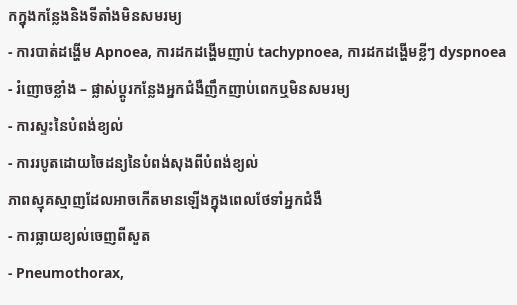កក្នុងកន្លែងនិងទីតាំងមិនសមរម្យ
- ការបាត់ដង្ហើម Apnoea, ការដកដង្ហើមញាប់ tachypnoea, ការដកដង្ហើមខ្លីៗ dyspnoea
- រំញោចខ្លាំង – ផ្លាស់ប្តូរកន្លែងអ្នកជំងឺញឹកញាប់ពេកឬមិនសមរម្យ
- ការស្ទះនៃបំពង់ខ្យល់
- ការរបូតដោយចៃដន្យនៃបំពង់សុងពីបំពង់ខ្យល់
ភាពស្មុគស្មាញដែលអាចកើតមានឡើងក្នុងពេលថែទាំអ្នកជំងឺ
- ការធ្លាយខ្យល់ចេញពីសួត
- Pneumothorax,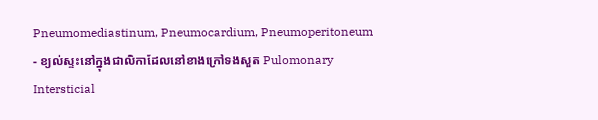Pneumomediastinum, Pneumocardium, Pneumoperitoneum
- ខ្យល់ស្ទះនៅក្នុងជាលិកាដែលនៅខាងក្រៅទងសួត Pulomonary Intersticial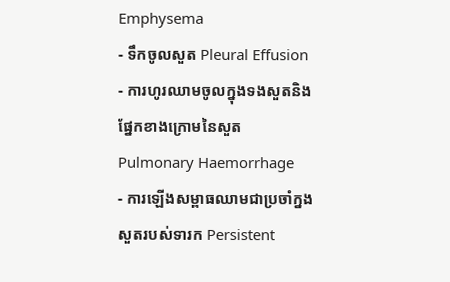Emphysema
- ទឹកចូលសួត Pleural Effusion
- ការហូរឈាមចូលក្នុងទងសួតនិងផ្នែកខាងក្រោមនៃសួត Pulmonary Haemorrhage
- ការឡើងសម្ពាធឈាមជាប្រចាំក្នងសួតរបស់ទារក Persistent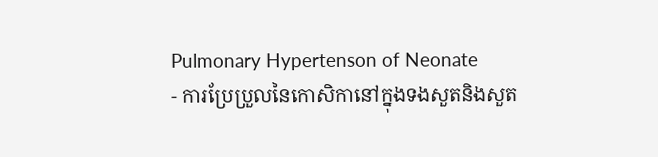Pulmonary Hypertenson of Neonate
- ការប្រែប្រួលនៃកោសិកានៅក្នុងទងសួតនិងសួត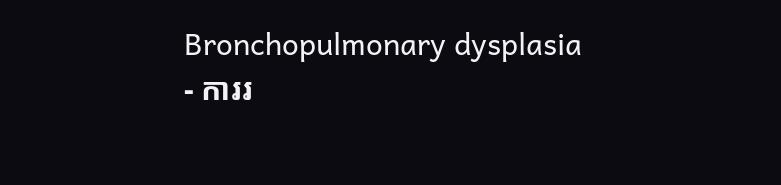Bronchopulmonary dysplasia
- ការរ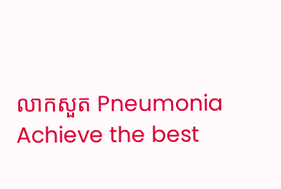លាកសួត Pneumonia
Achieve the best